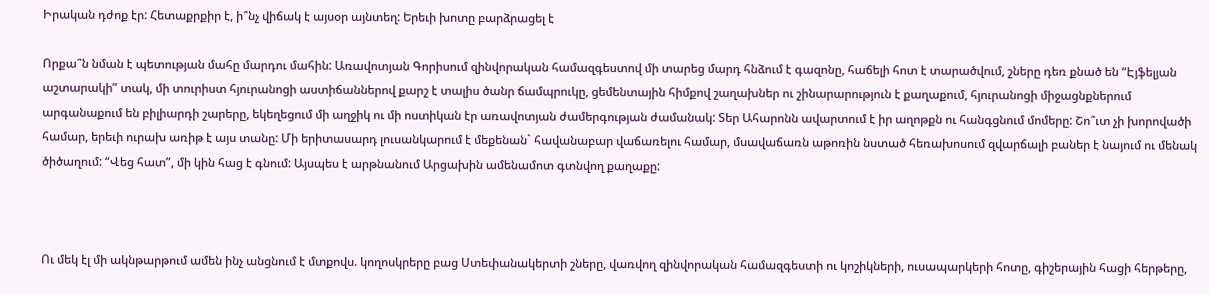Իրական դժոք էր: Հետաքրքիր է, ի՞նչ վիճակ է այսօր այնտեղ: Երեւի խոտը բարձրացել է

Որքա՞ն նման է պետության մահը մարդու մահին: Առավոտյան Գորիսում զինվորական համազգեստով մի տարեց մարդ հնձում է գազոնը, հաճելի հոտ է տարածվում, շները դեռ քնած են “Էյֆելյան աշտարակի” տակ, մի տուրիստ հյուրանոցի աստիճաններով քարշ է տալիս ծանր ճամպրուկը, ցեմենտային հիմքով շաղախներ ու շինարարություն է քաղաքում, հյուրանոցի միջացնքներում արգանաքում են բիլիարդի շարերը, եկեղեցում մի աղջիկ ու մի ոստիկան էր առավոտյան ժամերգության ժամանակ: Տեր Ահարոնն ավարտում է իր աղոթքն ու հանգցնում մոմերը: Շո՞ւտ չի խորովածի համար, երեւի ուրախ առիթ է այս տանը: Մի երիտասարդ լուսանկարում է մեքենան` հավանաբար վաճառելու համար, մսավաճառն աթոռին նստած հեռախոսում զվարճալի բաներ է նայում ու մենակ ծիծաղում: “Վեց հատ”, մի կին հաց է գնում: Այսպես է արթնանում Արցախին ամենամոտ գտնվող քաղաքը:



Ու մեկ էլ մի ակնթարթում ամեն ինչ անցնում է մտքովս. կողոսկրերը բաց Ստեփանակերտի շները, վառվող զինվորական համազգեստի ու կոշիկների, ուսապարկերի հոտը, գիշերային հացի հերթերը,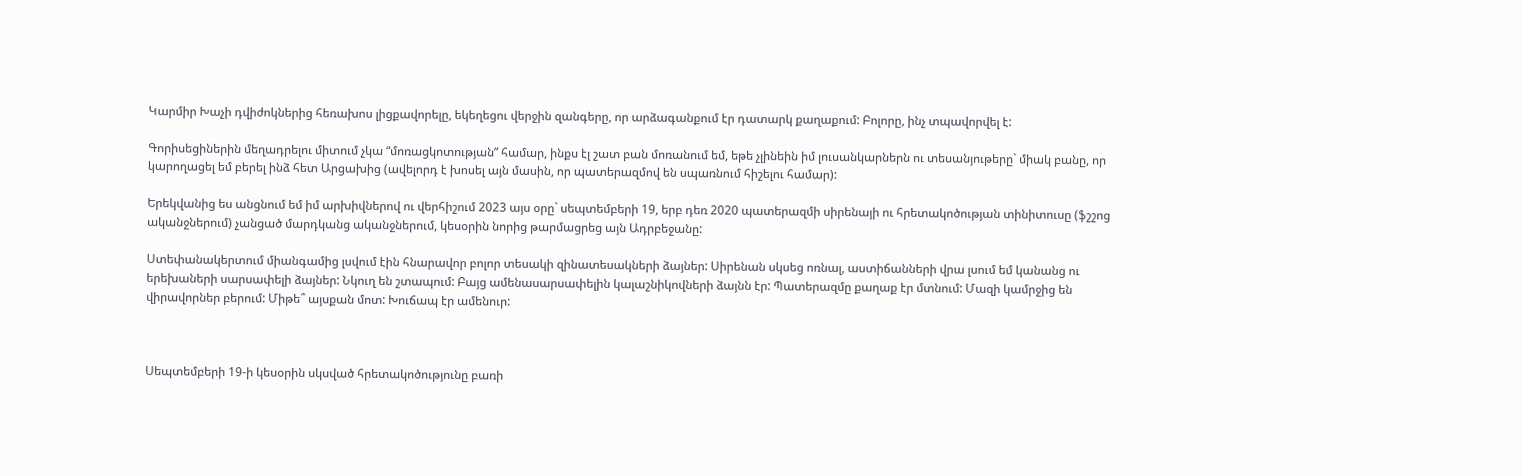Կարմիր Խաչի դվիժոկներից հեռախոս լիցքավորելը, եկեղեցու վերջին զանգերը, որ արձագանքում էր դատարկ քաղաքում: Բոլորը, ինչ տպավորվել է:

Գորիսեցիներին մեղադրելու միտում չկա “մոռացկոտության” համար, ինքս էլ շատ բան մոռանում եմ, եթե չլինեին իմ լուսանկարներն ու տեսանյութերը` միակ բանը, որ կարողացել եմ բերել ինձ հետ Արցախից (ավելորդ է խոսել այն մասին, որ պատերազմով են սպառնում հիշելու համար):

Երեկվանից ես անցնում եմ իմ արխիվներով ու վերհիշում 2023 այս օրը` սեպտեմբերի 19, երբ դեռ 2020 պատերազմի սիրենայի ու հրետակոծության տինիտուսը (ֆշշոց ականջներում) չանցած մարդկանց ականջներում, կեսօրին նորից թարմացրեց այն Ադրբեջանը:

Ստեփանակերտում միանգամից լսվում էին հնարավոր բոլոր տեսակի զինատեսակների ձայներ: Սիրենան սկսեց ոռնալ, աստիճանների վրա լսում եմ կանանց ու երեխաների սարսափելի ձայներ: Նկուղ են շտապում: Բայց ամենասարսափելին կալաշնիկովների ձայնն էր: Պատերազմը քաղաք էր մտնում: Մազի կամրջից են վիրավորներ բերում: Միթե՞ այսքան մոտ: Խուճապ էր ամենուր:



Սեպտեմբերի 19-ի կեսօրին սկսված հրետակոծությունը բառի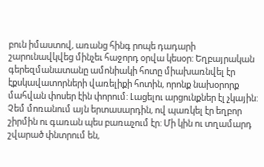բուն իմաստով, առանց հինգ րոպե դադարի շարունավկվեց մինչեւ հաջորդ օրվա կեսօր: Եղբայրական գերեզմանատանը ամոնիակի հոտը միախառնվել էր էքսկավատորների վառելիքի հոտին, որոնք նախօրորք մահվան փոսեր էին փորում: Լացելու արցունքներ էլ չկային: Չեմ մոռանում այն երտասարդին, ով պառկել էր եղբոր շիրմին ու գառան պես բառաչում էր: Մի կին ու տղամարդ շվարած փնտրում են,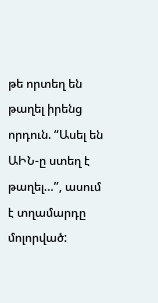թե որտեղ են թաղել իրենց որդուն. “Ասել են ԱԻՆ-ը ստեղ է թաղել…”, ասում է տղամարդը մոլորված: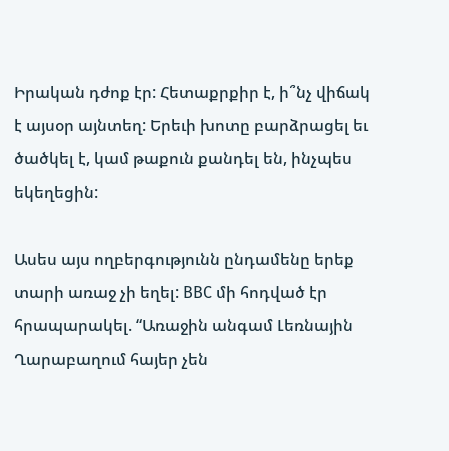Իրական դժոք էր: Հետաքրքիր է, ի՞նչ վիճակ է այսօր այնտեղ: Երեւի խոտը բարձրացել եւ ծածկել է, կամ թաքուն քանդել են, ինչպես եկեղեցին:

Ասես այս ողբերգությունն ընդամենը երեք տարի առաջ չի եղել: BBC մի հոդված էր հրապարակել. “Առաջին անգամ Լեռնային Ղարաբաղում հայեր չեն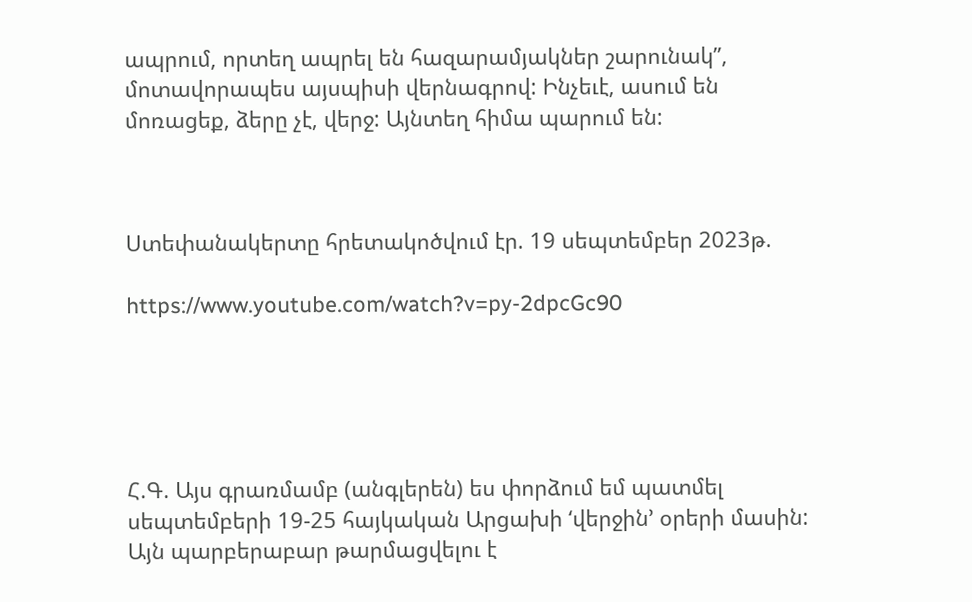ապրում, որտեղ ապրել են հազարամյակներ շարունակ”, մոտավորապես այսպիսի վերնագրով: Ինչեւէ, ասում են մոռացեք, ձերը չէ, վերջ: Այնտեղ հիմա պարում են:



Ստեփանակերտը հրետակոծվում էր. 19 սեպտեմբեր 2023թ.

https://www.youtube.com/watch?v=py-2dpcGc90





Հ.Գ. Այս գրառմամբ (անգլերեն) ես փորձում եմ պատմել սեպտեմբերի 19-25 հայկական Արցախի ‘վերջին’ օրերի մասին: Այն պարբերաբար թարմացվելու է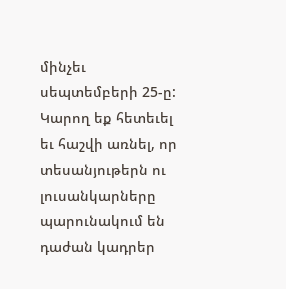մինչեւ սեպտեմբերի 25-ը: Կարող եք հետեւել եւ հաշվի առնել, որ տեսանյութերն ու լուսանկարները պարունակում են դաժան կադրեր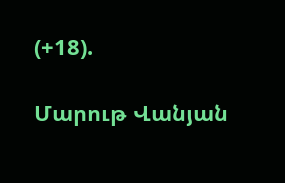(+18).

Մարութ Վանյան